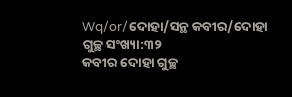Wq/or/ଦୋହା/ସନ୍ଥ କବୀର/ଦୋହା ଗୁଚ୍ଛ ସଂଖ୍ୟା:୩୨
କବୀର ଦୋହା ଗୁଚ୍ଛ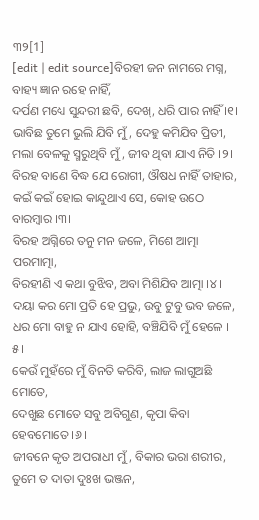୩୨[1]
[edit | edit source]ବିରହୀ ଜନ ନାମରେ ମଗ୍ନ, ବାହ୍ୟ ଜ୍ଞାନ ରହେ ନାହିଁ,
ଦର୍ପଣ ମଧ୍ୟେ ସୁନ୍ଦରୀ ଛବି, ଦେଖ୍, ଧରି ପାର ନାହିଁ ।୧।
ଭାବିଛ ତୁମେ ଭୁଲି ଯିବି ମୁଁ, ଦେହୁ କମିଯିବ ପ୍ରିତୀ,
ମଲା ବେଳକୁ ସ୍ମରୁଥିବି ମୁଁ, ଜୀବ ଥିବା ଯାଏ ନିତି ।୨।
ବିରହ ବାଣେ ବିଦ୍ଧ ଯେ ରୋଗୀ, ଔଷଧ ନାହିଁ ତାହାର,
କଇଁ କଇଁ ହୋଇ କାନ୍ଦୁଥାଏ ସେ, କୋହ ଉଠେ ବାରମ୍ବାର ।୩।
ବିରହ ଅଗ୍ନିରେ ତନୁ ମନ ଜଳେ, ମିଶେ ଆତ୍ମା ପରମାତ୍ମା,
ବିରହୀଣି ଏ କଥା ବୁଝିବ, ଅବା ମିଶିଯିବ ଆତ୍ମା ।୪।
ଦୟା କର ମୋ ପ୍ରତି ହେ ପ୍ରଭୁ, ଉବୁ ଟୁବୁ ଭବ ଜଳେ,
ଧର ମୋ ବାହୁ ନ ଯାଏ ହୋହି, ବଞ୍ଚିଯିବି ମୁଁ ହେଳେ । ୫।
କେଉଁ ମୁହଁରେ ମୁଁ ବିନତି କରିବି, ଲାଜ ଲାଗୁଅଛି ମୋତେ,
ଦେଖୁଛ ମୋତେ ସବୁ ଅବିଗୁଣ, କୃପା କିବା ହେବମୋତେ ।୬।
ଜୀବନେ କୃତ ଅପରାଧୀ ମୁଁ, ବିକାର ଭରା ଶରୀର,
ତୁମେ ତ ଦାତା ଦୁଃଖ ଭଞ୍ଜନ,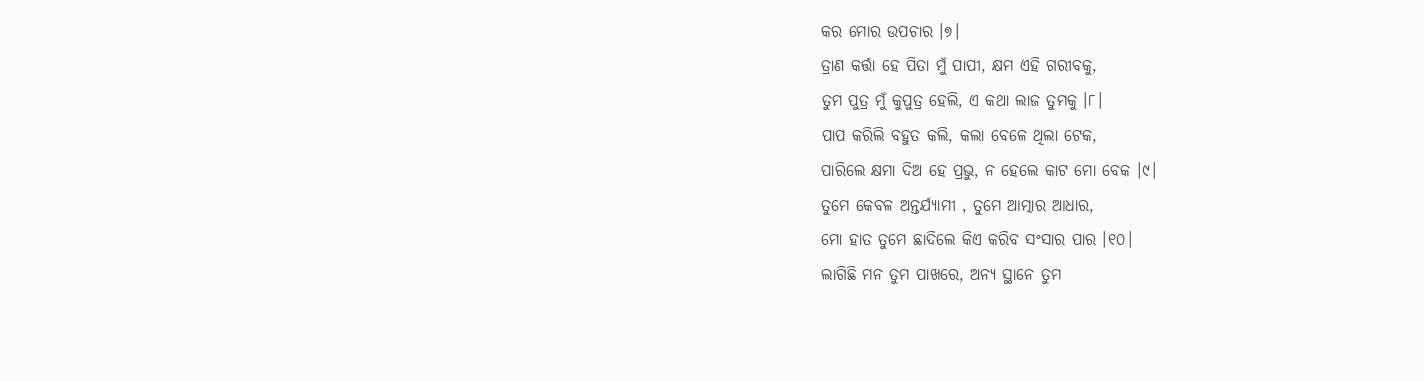କର ମୋର ଉପଚାର ।୭।
ତ୍ରାଣ କର୍ତ୍ତା ହେ ପିତା ମୁଁ ପାପୀ, କ୍ଷମ ଏହି ଗରୀବକୁ,
ତୁମ ପୁତ୍ର ମୁଁ କୁପୁତ୍ର ହେଲି, ଏ କଥା ଲାଜ ତୁମକୁ ।୮।
ପାପ କରିଲି ବହୁତ କଲି, କଲା ବେଳେ ଥିଲା ଟେକ,
ପାରିଲେ କ୍ଷମା ଦିଅ ହେ ପ୍ରଭୁ, ନ ହେଲେ କାଟ ମୋ ବେକ ।୯।
ତୁମେ କେବଳ ଅନ୍ତର୍ଯ୍ୟାମୀ , ତୁମେ ଆତ୍ମାର ଆଧାର,
ମୋ ହାତ ତୁମେ ଛାଦିଲେ କିଏ କରିବ ସଂସାର ପାର ।୧୦।
ଲାଗିଛି ମନ ତୁମ ପାଖରେ, ଅନ୍ୟ ସ୍ଥାନେ ତୁମ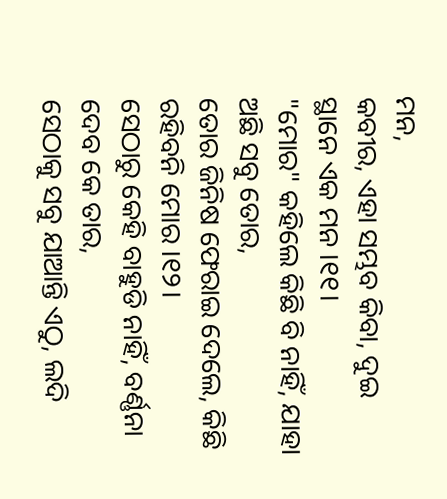ମନ,
କବୀର, ଏହା ସମ୍ଭବ କିବା, ଦୁଇ ସ୍ଥାନେ ଏକ ମନ ।୧୧।
"ମୋର" କହିଲେ କିଛି ବି ନାହିଁ, ଯାହା ଅଛି ସବୁ ତୋର,
ତୋର ଜିନିଷ ଫେରାଇ ଦେଲେ, କିଛି ରହିବନି ମୋର ।୧୨।
ସେଠାରୁ କେହି ବାହୁଡି ନାହିଁ, ବର୍ଣ୍ଣନା ଦେବ କେ ତାର,
ସେଠାକୁ ସବୁ ଯାଆନ୍ତି ଏଠୁ, ଲଦି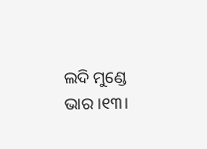ଲଦି ମୁଣ୍ଡେ ଭାର ।୧୩।